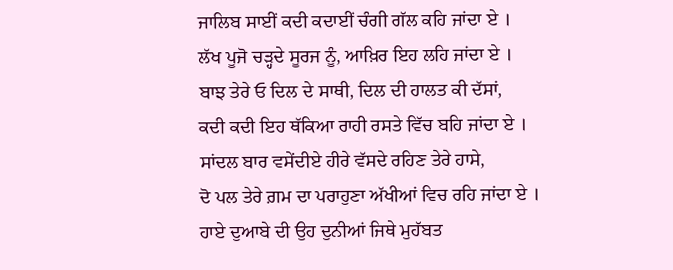ਜਾਲਿਬ ਸਾਈਂ ਕਦੀ ਕਦਾਈਂ ਚੰਗੀ ਗੱਲ ਕਹਿ ਜਾਂਦਾ ਏ ।
ਲੱਖ ਪੂਜੋ ਚੜ੍ਹਦੇ ਸੂਰਜ ਨੂੰ, ਆਖ਼ਿਰ ਇਹ ਲਹਿ ਜਾਂਦਾ ਏ ।
ਬਾਝ ਤੇਰੇ ਓ ਦਿਲ ਦੇ ਸਾਥੀ, ਦਿਲ ਦੀ ਹਾਲਤ ਕੀ ਦੱਸਾਂ,
ਕਦੀ ਕਦੀ ਇਹ ਥੱਕਿਆ ਰਾਹੀ ਰਸਤੇ ਵਿੱਚ ਬਹਿ ਜਾਂਦਾ ਏ ।
ਸਾਂਦਲ ਬਾਰ ਵਸੇਂਦੀਏ ਹੀਰੇ ਵੱਸਦੇ ਰਹਿਣ ਤੇਰੇ ਹਾਸੇ,
ਦੋ ਪਲ ਤੇਰੇ ਗ਼ਮ ਦਾ ਪਰਾਹੁਣਾ ਅੱਖੀਆਂ ਵਿਚ ਰਹਿ ਜਾਂਦਾ ਏ ।
ਹਾਏ ਦੁਆਬੇ ਦੀ ਉਹ ਦੁਨੀਆਂ ਜਿਥੇ ਮੁਹੱਬਤ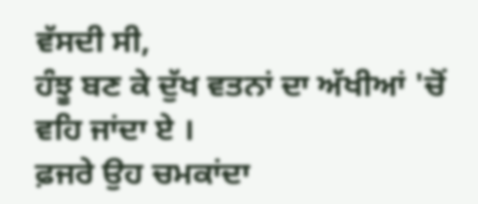ਵੱਸਦੀ ਸੀ,
ਹੰਝੂ ਬਣ ਕੇ ਦੁੱਖ ਵਤਨਾਂ ਦਾ ਅੱਖੀਆਂ 'ਚੋਂ ਵਹਿ ਜਾਂਦਾ ਏ ।
ਫ਼ਜਰੇ ਉਹ ਚਮਕਾਂਦਾ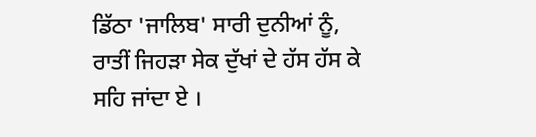ਡਿੱਠਾ 'ਜਾਲਿਬ' ਸਾਰੀ ਦੁਨੀਆਂ ਨੂੰ,
ਰਾਤੀਂ ਜਿਹੜਾ ਸੇਕ ਦੁੱਖਾਂ ਦੇ ਹੱਸ ਹੱਸ ਕੇ ਸਹਿ ਜਾਂਦਾ ਏ ।